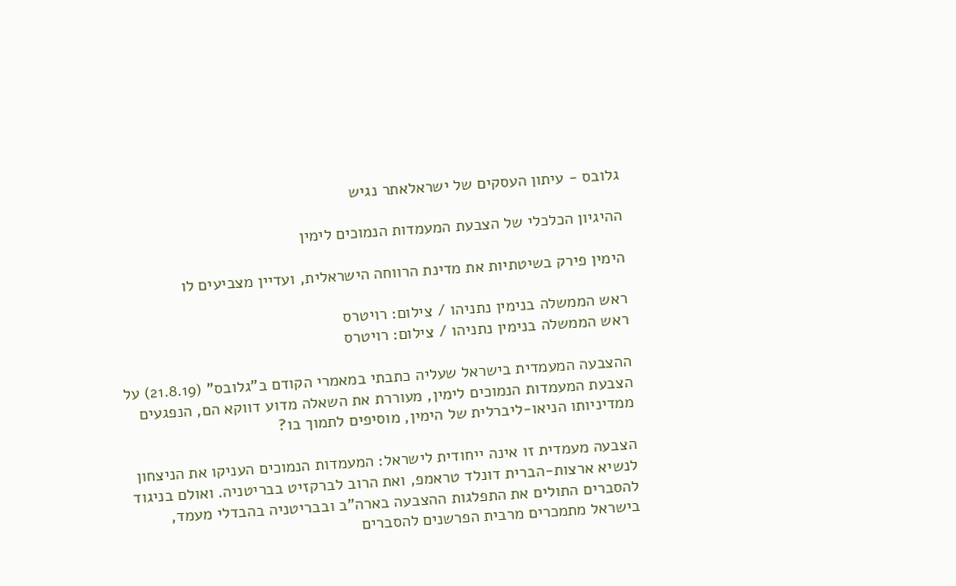גלובס - עיתון העסקים של ישראלאתר נגיש

ההיגיון הכלכלי של הצבעת המעמדות הנמוכים לימין

הימין פירק בשיטתיות את מדינת הרווחה הישראלית, ועדיין מצביעים לו

ראש הממשלה בנימין נתניהו / צילום: רויטרס
ראש הממשלה בנימין נתניהו / צילום: רויטרס

ההצבעה המעמדית בישראל שעליה כתבתי במאמרי הקודם ב"גלובס" (21.8.19) על הצבעת המעמדות הנמוכים לימין, מעוררת את השאלה מדוע דווקא הם, הנפגעים ממדיניותו הניאו-ליברלית של הימין, מוסיפים לתמוך בו?

הצבעה מעמדית זו אינה ייחודית לישראל: המעמדות הנמוכים העניקו את הניצחון לנשיא ארצות-הברית דונלד טראמפ, ואת הרוב לברקזיט בבריטניה. ואולם בניגוד להסברים התולים את התפלגות ההצבעה בארה"ב ובבריטניה בהבדלי מעמד, בישראל מתמכרים מרבית הפרשנים להסברים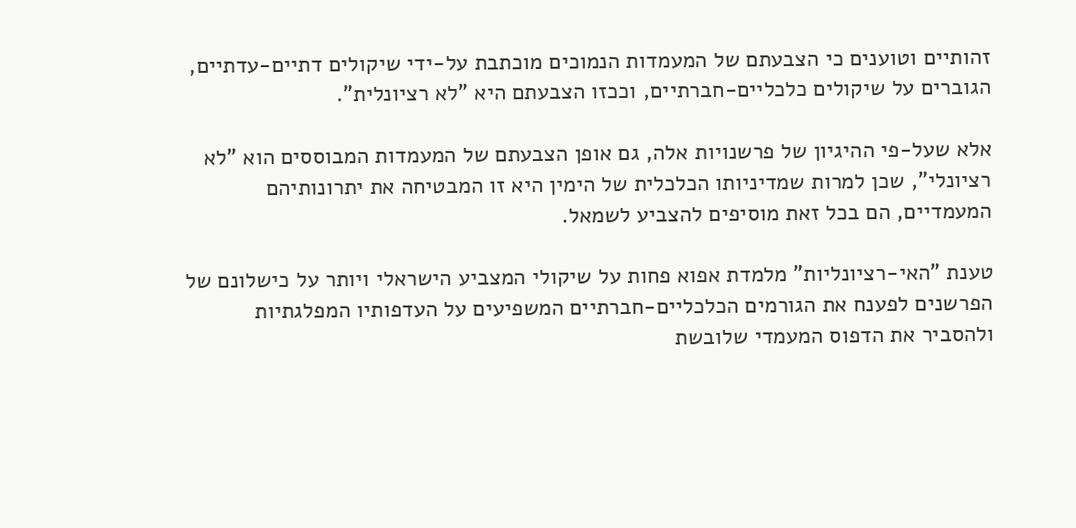זהותיים וטוענים כי הצבעתם של המעמדות הנמוכים מוכתבת על-ידי שיקולים דתיים-עדתיים, הגוברים על שיקולים כלכליים-חברתיים, וככזו הצבעתם היא "לא רציונלית".

אלא שעל-פי ההיגיון של פרשנויות אלה, גם אופן הצבעתם של המעמדות המבוססים הוא "לא רציונלי", שכן למרות שמדיניותו הכלכלית של הימין היא זו המבטיחה את יתרונותיהם המעמדיים, הם בכל זאת מוסיפים להצביע לשמאל.

טענת "האי-רציונליות" מלמדת אפוא פחות על שיקולי המצביע הישראלי ויותר על כישלונם של הפרשנים לפענח את הגורמים הכלכליים-חברתיים המשפיעים על העדפותיו המפלגתיות ולהסביר את הדפוס המעמדי שלובשת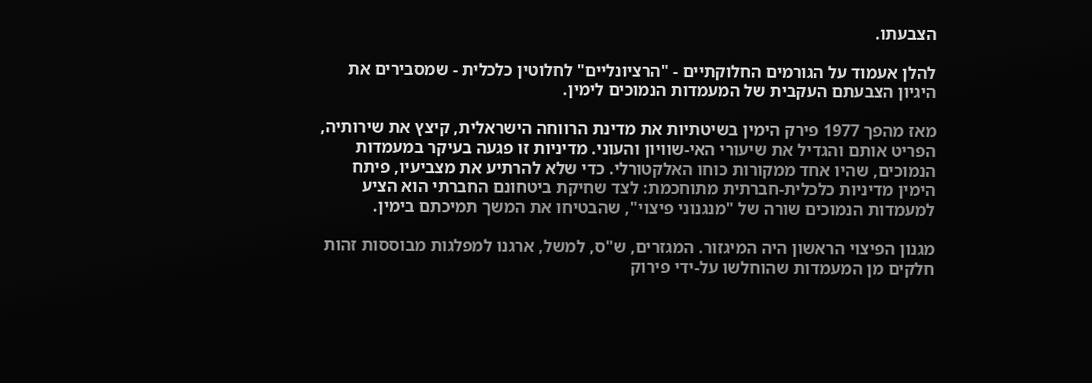הצבעתו.

להלן אעמוד על הגורמים החלוקתיים - "הרציונליים" לחלוטין כלכלית - שמסבירים את היגיון הצבעתם העקבית של המעמדות הנמוכים לימין.

מאז מהפך 1977 פירק הימין בשיטתיות את מדינת הרווחה הישראלית, קיצץ את שירותיה, הפריט אותם והגדיל את שיעורי האי-שוויון והעוני. מדיניות זו פגעה בעיקר במעמדות הנמוכים, שהיו אחד ממקורות כוחו האלקטורלי. כדי שלא להרתיע את מצביעיו, פיתח הימין מדיניות כלכלית-חברתית מתוחכמת: לצד שחיקת ביטחונם החברתי הוא הציע למעמדות הנמוכים שורה של "מנגנוני פיצוי", שהבטיחו את המשך תמיכתם בימין.

מגנון הפיצוי הראשון היה המיגזור. המגזרים, ש"ס, למשל, ארגנו למפלגות מבוססות זהות חלקים מן המעמדות שהוחלשו על-ידי פירוק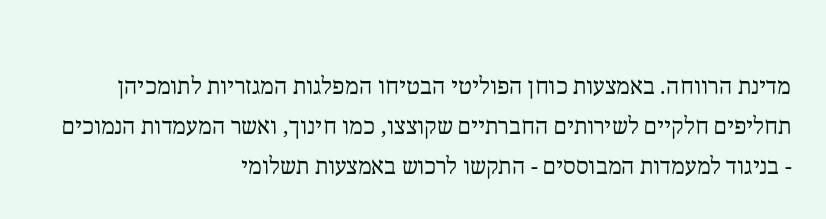מדינת הרווחה. באמצעות כוחן הפוליטי הבטיחו המפלגות המגזריות לתומכיהן תחליפים חלקיים לשירותים החברתיים שקוצצו, כמו חינוך, ואשר המעמדות הנמוכים - בניגוד למעמדות המבוססים - התקשו לרכוש באמצעות תשלומי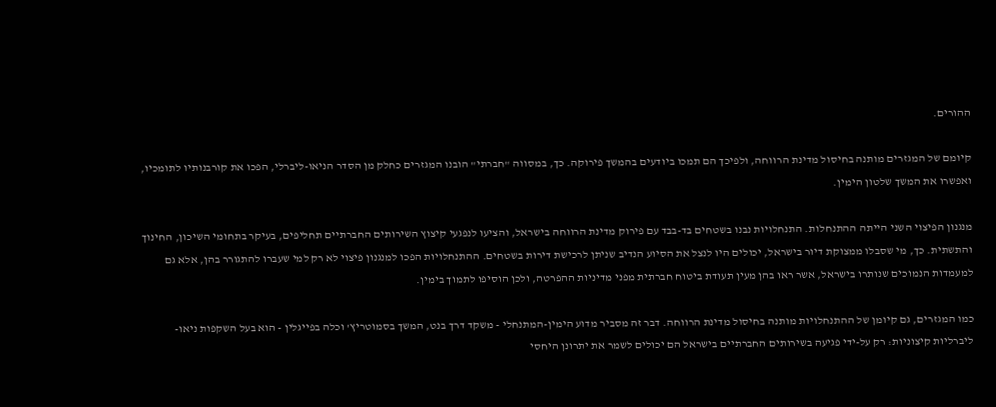ההורים.

קיומם של המגזרים מותנה בחיסול מדינת הרווחה, ולפיכך הם תמכו ביודעים בהמשך פירוקה. כך, במסווה "חברתי" הובנו המגזרים כחלק מן הסדר הניאו-ליברלי, הפכו את קורבנותיו לתומכיו, ואפשרו את המשך שלטון הימין.

מנגנון הפיצוי השני הייתה ההתנחלות. התנחלויות נבנו בשטחים בד-בבד עם פירוק מדינת הרווחה בישראל, והציעו לנפגעי קיצוץ השירותים החברתיים תחליפים, בעיקר בתחומי השיכון, החינוך והתשתית. כך, מי שסבלו ממצוקת דיור בישראל, יכולים היו לנצל את הסיוע הנדיב שניתן לרכישת דירות בשטחים. ההתנחלויות הפכו למנגנון פיצוי לא רק למי שעברו להתגורר בהן, אלא גם למעמדות הנמוכים שנותרו בישראל, אשר ראו בהן מעין תעודת ביטוח חברתית מפני מדיניות ההפרטה, ולכן הוסיפו לתמוך בימין.

כמו המגזרים, גם קיומן של ההתנחלויות מותנה בחיסול מדינת הרווחה. דבר זה מסביר מדוע הימין-המתנחלי - משקד דרך בנט, המשך בסמוטריץ' וכלה בפייגלין - הוא בעל השקפות ניאו-ליברליות קיצוניות: רק על-ידי פגיעה בשירותים החברתיים בישראל הם יכולים לשמר את יתרונן היחסי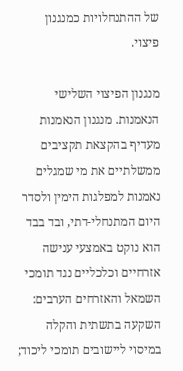של ההתנחלויות כמנגנון פיצוי.

מנגנון הפיצוי השלישי הנאמנות. מנגנון הנאמנות מעדיף בהקצאת תקציבים ממשלתיים את מי שמגלים נאמנות למפלגות הימין ולסדר היום המתנחלי-דתי, ובד בבד הוא נוקט באמצעי ענישה אזרחיים וכלכליים נגד תומכי השמאל והאזרחים הערבים: השקעה בתשתית והקלה במיסוי ליישובים תומכי ליכוד;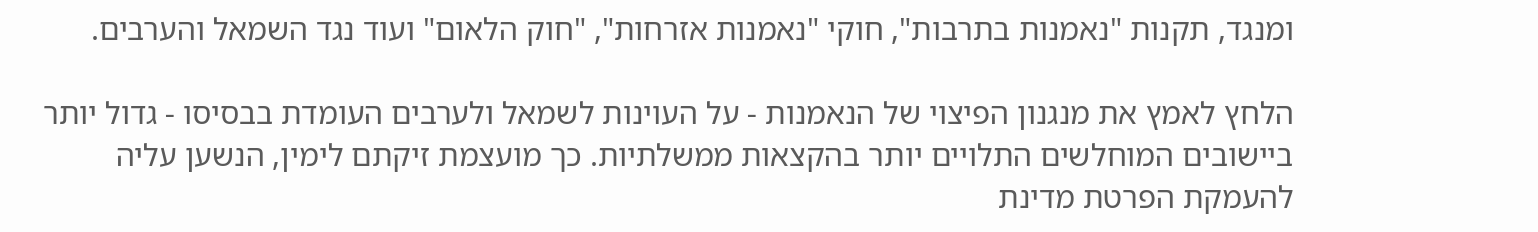ומנגד, תקנות "נאמנות בתרבות", חוקי "נאמנות אזרחות", "חוק הלאום" ועוד נגד השמאל והערבים.

הלחץ לאמץ את מנגנון הפיצוי של הנאמנות - על העוינות לשמאל ולערבים העומדת בבסיסו - גדול יותר ביישובים המוחלשים התלויים יותר בהקצאות ממשלתיות. כך מועצמת זיקתם לימין, הנשען עליה להעמקת הפרטת מדינת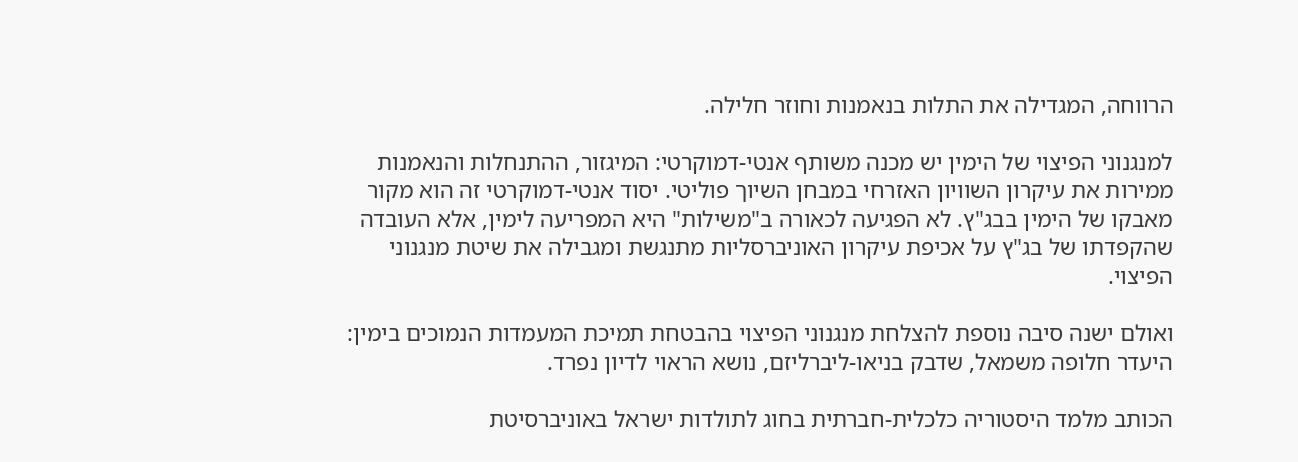הרווחה, המגדילה את התלות בנאמנות וחוזר חלילה.

למנגנוני הפיצוי של הימין יש מכנה משותף אנטי-דמוקרטי: המיגזור, ההתנחלות והנאמנות ממירות את עיקרון השוויון האזרחי במבחן השיוך פוליטי. יסוד אנטי-דמוקרטי זה הוא מקור מאבקו של הימין בבג"ץ. לא הפגיעה לכאורה ב"משילות" היא המפריעה לימין, אלא העובדה שהקפדתו של בג"ץ על אכיפת עיקרון האוניברסליות מתנגשת ומגבילה את שיטת מנגנוני הפיצוי.

ואולם ישנה סיבה נוספת להצלחת מנגנוני הפיצוי בהבטחת תמיכת המעמדות הנמוכים בימין: היעדר חלופה משמאל, שדבק בניאו-ליברליזם, נושא הראוי לדיון נפרד.

הכותב מלמד היסטוריה כלכלית-חברתית בחוג לתולדות ישראל באוניברסיטת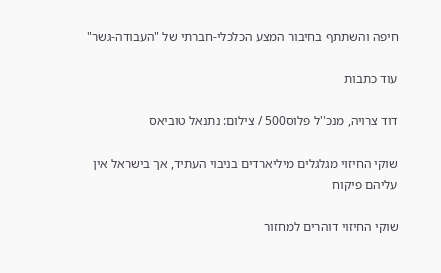חיפה והשתתף בחיבור המצע הכלכלי-חברתי של "העבודה-גשר"

עוד כתבות

דוד צרויה, מנכ''ל פלוס500 / צילום: נתנאל טוביאס

שוקי החיזוי מגלגלים מיליארדים בניבוי העתיד, אך בישראל אין עליהם פיקוח

שוקי החיזוי דוהרים למחזור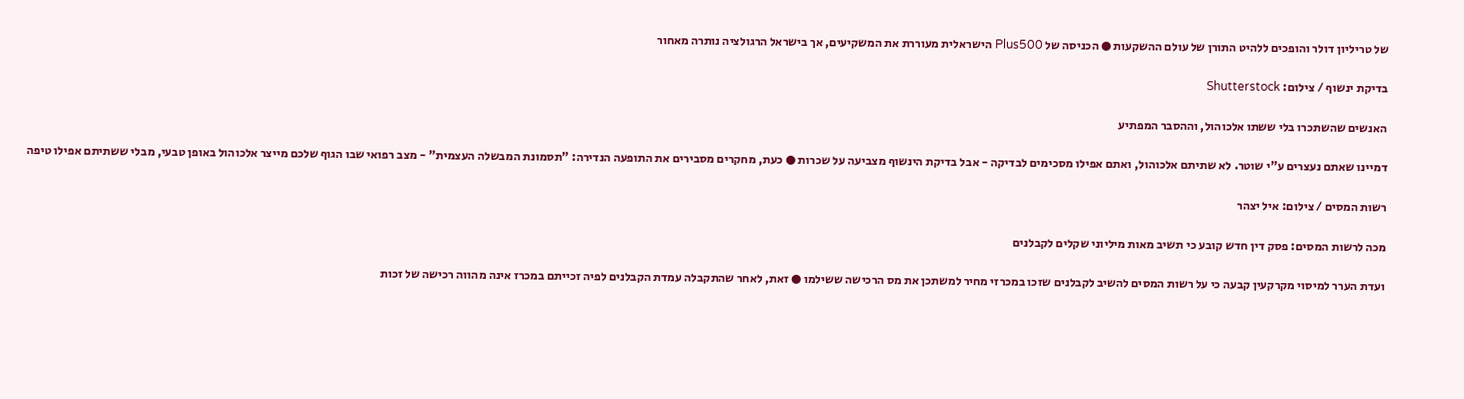של טריליון דולר והופכים ללהיט התורן של עולם ההשקעות ● הכניסה של Plus500 הישראלית מעוררת את המשקיעים, אך בישראל הרגולציה נותרה מאחור

בדיקת ינשוף / צילום: Shutterstock

האנשים שהשתכרו בלי ששתו אלכוהול, וההסבר המפתיע

דמיינו שאתם נעצרים ע"י שוטר. לא שתיתם אלכוהול, ואתם אפילו מסכימים לבדיקה - אבל בדיקת הינשוף מצביעה על שכרות ● כעת, מחקרים מסבירים את התופעה הנדירה: "תסמונת המבשלה העצמית" - מצב רפואי שבו הגוף שלכם מייצר אלכוהול באופן טבעי, מבלי ששתיתם אפילו טיפה

רשות המסים / צילום: איל יצהר

מכה לרשות המסים: פסק דין חדש קובע כי תשיב מאות מיליוני שקלים לקבלנים

ועדת הערר למיסוי מקרקעין קבעה כי על רשות המסים להשיב לקבלנים שזכו במכרזי מחיר למשתכן את מס הרכישה ששילמו ● זאת, לאחר שהתקבלה עמדת הקבלנים לפיה זכייתם במכרז אינה מהווה רכישה של זכות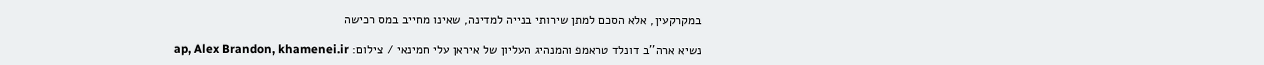במקרקעין, אלא הסכם למתן שירותי בנייה למדינה, שאינו מחייב במס רכישה

נשיא ארה''ב דונלד טראמפ והמנהיג העליון של איראן עלי חמינאי / צילום: ap, Alex Brandon, khamenei.ir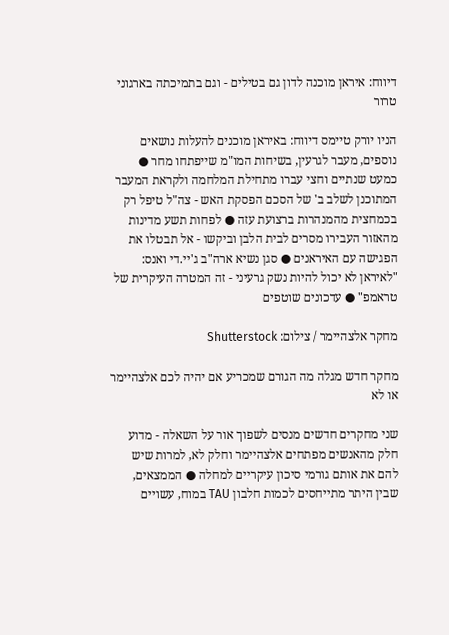דיווח: איראן מוכנה לדון גם בטילים - וגם בתמיכתה בארגוני טרור

הניו יורק טיימס דיווח: באיראן מוכנים להעלות נושאים נוספים, מעבר לגרעין, בשיחות המו"מ שייפתחו מחר ● כמעט שנתיים וחצי עברו מתחילת המלחמה ולקראת המעבר המתוכנן לשלב ב' של הסכם הפסקת האש - צה"ל טיפל רק בכמחצית מהמנהרות ברצועת עזה ● לפחות תשע מדינות מהאזור העבירו מסרים לבית הלבן וביקשו - אל תבטלו את הפגישה עם האיראנים ● סגן נשיא ארה"ב ג'יי.די ואנס: "לאיראן לא יכול להיות נשק גרעיני - זה המטרה העיקרית של טראמפ" ● עדכונים שוטפים

מחקר אלצהיימר / צילום: Shutterstock

מחקר חדש מגלה מה הגורם שמכריע אם יהיה לכם אלצהיימר או לא

שני מחקרים חדשים מנסים לשפוך אור על השאלה - מדוע חלק מהאנשים מפתחים אלצהיימר וחלק לא, למרות שיש להם את אותם גורמי סיכון עיקריים למחלה ● הממצאים, שבין היתר מתייחסים לכמות חלבון TAU במוח, עשויים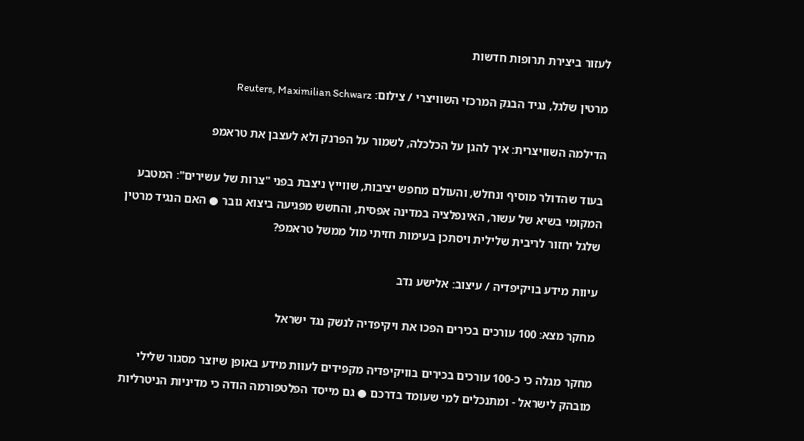לעזור ביצירת תרופות חדשות

מרטין שלגל, נגיד הבנק המרכזי השוויצרי / צילום: Reuters, Maximilian Schwarz

הדילמה השוויצרית: איך להגן על הכלכלה, לשמור על הפרנק ולא לעצבן את טראמפ

בעוד שהדולר מוסיף ונחלש, והעולם מחפש יציבות, שווייץ ניצבת בפני "צרות של עשירים": המטבע המקומי בשיא של עשור, האינפלציה במדינה אפסית, והחשש מפגיעה ביצוא גובר ● האם הנגיד מרטין שלגל יחזור לריבית שלילית ויסתכן בעימות חזיתי מול ממשל טראמפ?

עיוות מידע בויקיפדיה / עיצוב: אלישע נדב

מחקר מצא: 100 עורכים בכירים הפכו את ויקיפדיה לנשק נגד ישראל

מחקר מגלה כי כ-100 עורכים בכירים בוויקיפדיה מקפידים לעוות מידע באופן שיוצר מסגור שלילי מובהק לישראל - ומתנכלים למי שעומד בדרכם ● גם מייסד הפלטפורמה הודה כי מדיניות הניטרליות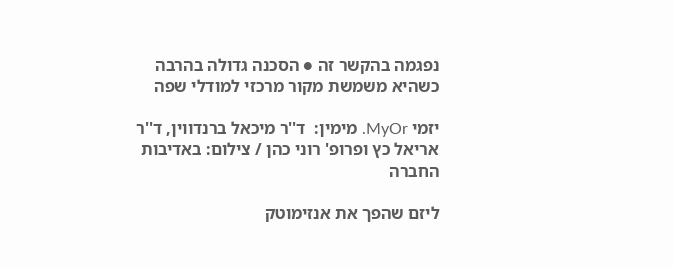נפגמה בהקשר זה ● הסכנה גדולה בהרבה כשהיא משמשת מקור מרכזי למודלי שפה

יזמי MyOr. מימין:  ד''ר מיכאל ברנדווין, ד''ר אריאל כץ ופרופ' רוני כהן / צילום: באדיבות החברה

ליזם שהפך את אנזימוטק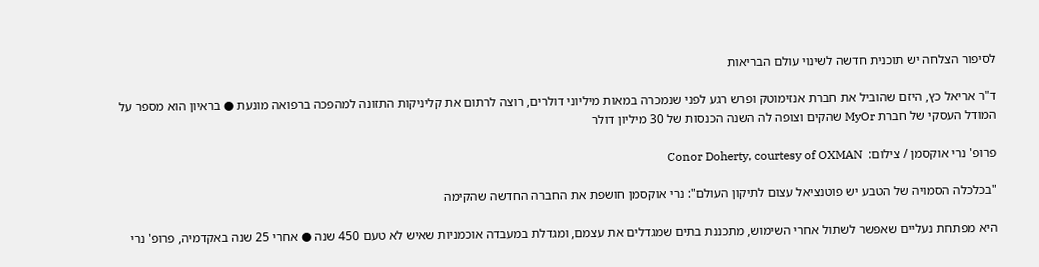לסיפור הצלחה יש תוכנית חדשה לשינוי עולם הבריאות

ד"ר אריאל כץ, היזם שהוביל את חברת אנזימוטק ופרש רגע לפני שנמכרה במאות מיליוני דולרים, רוצה לרתום את קליניקות התזונה למהפכה ברפואה מונעת ● בראיון הוא מספר על המודל העסקי של חברת MyOr שהקים וצופה לה השנה הכנסות של 30 מיליון דולר

פרופ' נרי אוקסמן / צילום:  Conor Doherty, courtesy of OXMAN

"בכלכלה הסמויה של הטבע יש פוטנציאל עצום לתיקון העולם": נרי אוקסמן חושפת את החברה החדשה שהקימה

היא מפתחת נעליים שאפשר לשתול אחרי השימוש, מתכננת בתים שמגדלים את עצמם, ומגדלת במעבדה אוכמניות שאיש לא טעם 450 שנה ● אחרי 25 שנה באקדמיה, פרופ' נרי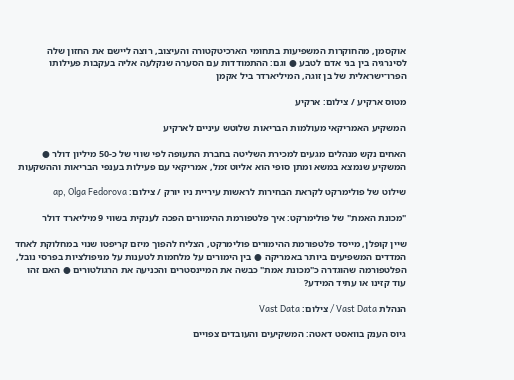אוקסמן, מהחוקרות המשפיעות בתחומי הארכיטקטורה והעיצוב, רוצה ליישם את החזון שלה לסינרגיה בין בני אדם לטבע ● וגם: ההתמודדות עם הסערה שנקלעה אליה בעקבות פעילותו הפרו־ישראלית של בן זוגה, המיליארדר ביל אקמן

מטוס ארקיע / צילום: ארקיע

המשקיע האמריקאי מעולמות הבריאות שלוטש עיניים לארקיע

האחים נקש מנהלים מגעים למכירת השליטה בחברת התעופה לפי שווי של כ-50 מיליון דולר ● המשקיע שנמצא במשא ומתן סופי הוא אליוט זמל, אמריקאי עם פעילות בענפי הבריאות וההשקעות

שילוט של פולימרקט לקראת הבחירות לראשות עיריית ניו יורק / צילום: ap, Olga Fedorova

"מכונת האמת" של פולימרקט: איך פלטפורמת ההימורים הפכה לענקית בשווי 9 מיליארד דולר

שיין קופלן, מייסד פלטפורמת ההימורים פולימרקט, הצליח להפוך מיזם קריפטו שנוי במחלוקת לאחד המדדים המשפיעים ביותר באמריקה ● בין הימורים על מלחמות לטענות על מניפולציות בפרסי נובל, הפלטפורמה שהוגדרה כ"מכונת אמת" כבשה את המיינסטרים והכניעה את הרגולטורים ● האם זהו עוד קזינו או עתיד המידע?

הנהלת Vast Data / צילום: Vast Data

גיוס הענק בוואסט דאטה: המשקיעים והעובדים צפויים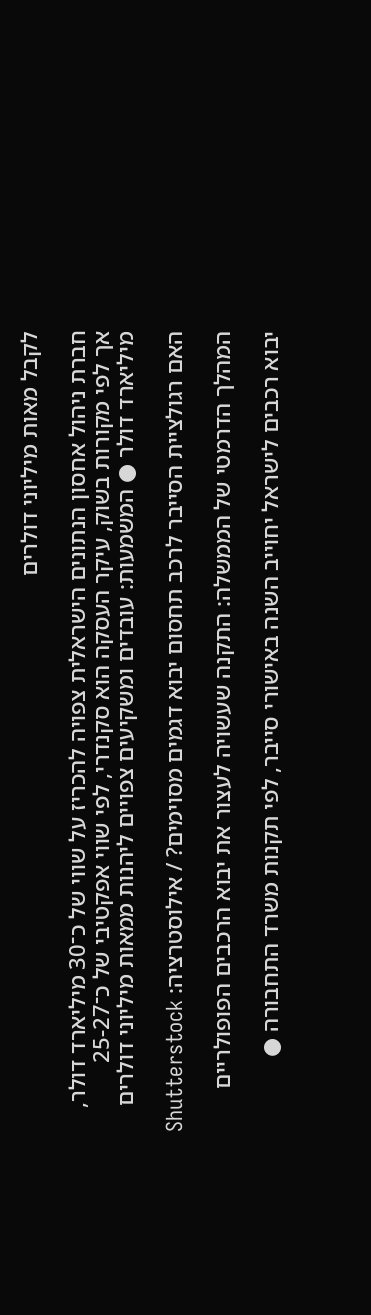לקבל מאות מיליוני דולרים

חברת ניהול אחסון הנתונים הישראלית צפויה להכריז על שווי של כ־30 מיליארד דולר, אך לפי מקורות בשוק, עיקר העסקה הוא סקנדרי, לפי שווי אפקטיבי של כ־25-27 מיליארד דולר ● המשמעות: עובדים ומשקיעים צפויים ליהנות ממאות מיליוני דולרים

האם רגולציית הסייבר לרכב תחסום יבוא דגמים מסוימים? / אילוסטרציה: Shutterstock

המהלך הדרמטי של הממשלה: התקנה שעשויה לעצור את יבוא הרכבים הפופולריים

יבוא רכבים לישראל יחוייב השנה באישורי סייבר, לפי תקנות משרד התחבורה ●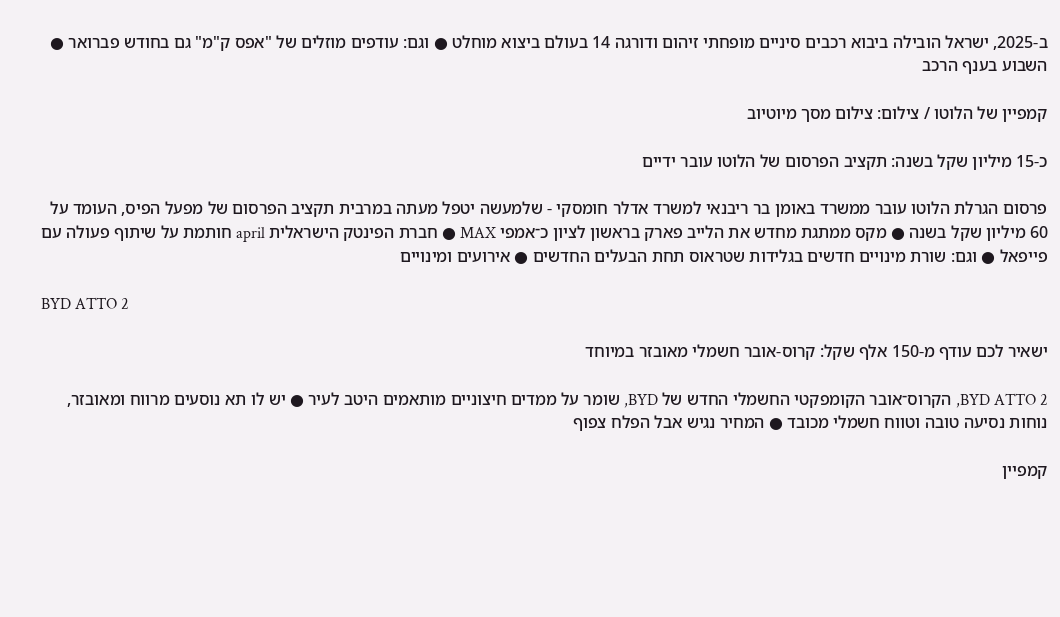ב-2025, ישראל הובילה ביבוא רכבים סיניים מופחתי זיהום ודורגה 14 בעולם ביצוא מוחלט ● וגם: עודפים מוזלים של "אפס ק"מ" גם בחודש פברואר ● השבוע בענף הרכב

קמפיין של הלוטו / צילום: צילום מסך מיוטיוב

כ-15 מיליון שקל בשנה: תקציב הפרסום של הלוטו עובר ידיים

פרסום הגרלת הלוטו עובר ממשרד באומן בר ריבנאי למשרד אדלר חומסקי - שלמעשה יטפל מעתה במרבית תקציב הפרסום של מפעל הפיס, העומד על 60 מיליון שקל בשנה ● מקס ממתגת מחדש את הלייב פארק בראשון לציון כ־אמפי MAX ● חברת הפינטק הישראלית april חותמת על שיתוף פעולה עם פייפאל ● וגם: שורת מינויים חדשים בגלידות שטראוס תחת הבעלים החדשים ● אירועים ומינויים

BYD ATTO 2

ישאיר לכם עודף מ-150 אלף שקל: קרוס-אובר חשמלי מאובזר במיוחד

BYD ATTO 2, הקרוס־אובר הקומפקטי החשמלי החדש של BYD, שומר על ממדים חיצוניים מותאמים היטב לעיר ● יש לו תא נוסעים מרווח ומאובזר, נוחות נסיעה טובה וטווח חשמלי מכובד ● המחיר נגיש אבל הפלח צפוף

קמפיין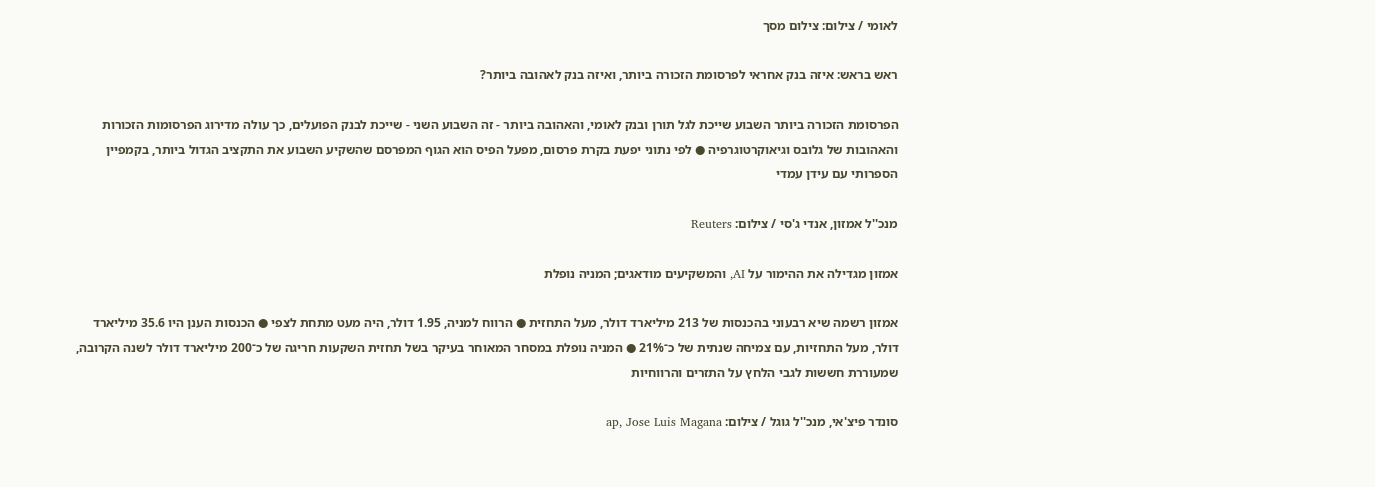לאומי / צילום: צילום מסך

ראש בראש: איזה בנק אחראי לפרסומת הזכורה ביותר, ואיזה בנק לאהובה ביותר?

הפרסומת הזכורה ביותר השבוע שייכת לגל תורן ובנק לאומי, והאהובה ביותר - זה השבוע השני - שייכת לבנק הפועלים, כך עולה מדירוג הפרסומות הזכורות והאהובות של גלובס וגיאוקרטוגרפיה ● לפי נתוני יפעת בקרת פרסום, מפעל הפיס הוא הגוף המפרסם שהשקיע השבוע את התקציב הגדול ביותר, בקמפיין הספרותי עם עידן עמדי

מנכ''ל אמזון, אנדי ג'סי / צילום: Reuters

אמזון מגדילה את ההימור על AI, והמשקיעים מודאגים; המניה נופלת

אמזון רשמה שיא רבעוני בהכנסות של 213 מיליארד דולר, מעל התחזית ● הרווח למניה, 1.95 דולר, היה מעט מתחת לצפי ● הכנסות הענן היו 35.6 מיליארד דולר, מעל התחזיות, עם צמיחה שנתית של כ־21% ● המניה נופלת במסחר המאוחר בעיקר בשל תחזית השקעות חריגה של כ־200 מיליארד דולר לשנה הקרובה, שמעוררת חששות לגבי הלחץ על התזרים והרווחיות

סונדר פיצ'אי, מנכ''ל גוגל / צילום: ap, Jose Luis Magana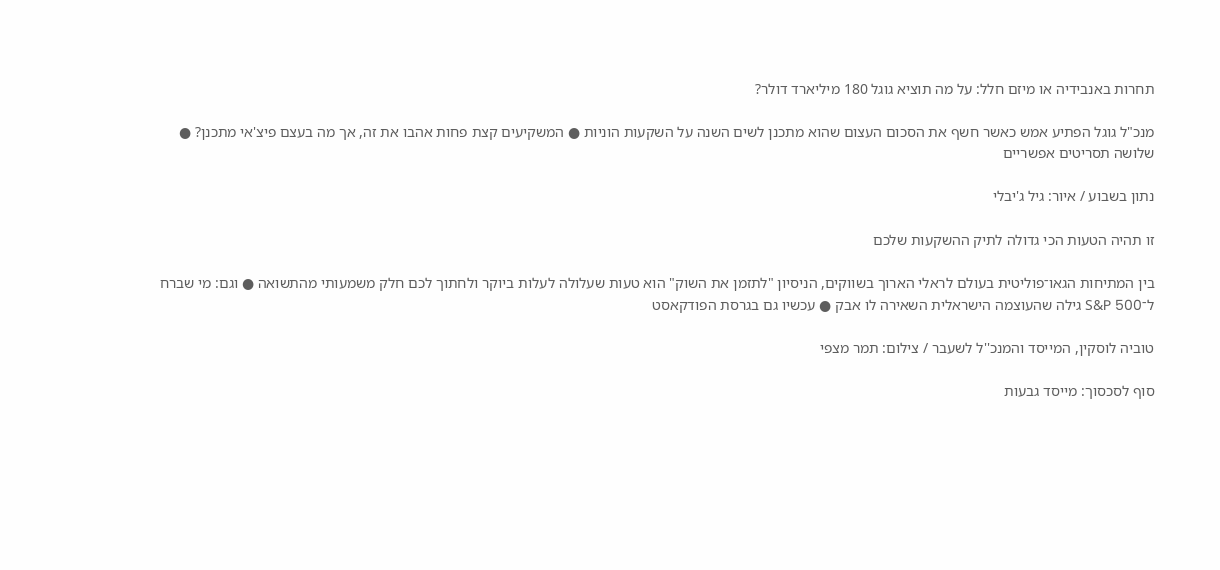תחרות באנבידיה או מיזם חלל: על מה תוציא גוגל 180 מיליארד דולר?

מנכ"ל גוגל הפתיע אמש כאשר חשף את הסכום העצום שהוא מתכנן לשים השנה על השקעות הוניות ● המשקיעים קצת פחות אהבו את זה, אך מה בעצם פיצ'אי מתכנן? ● שלושה תסריטים אפשריים

נתון בשבוע / איור: גיל ג'יבלי

זו תהיה הטעות הכי גדולה לתיק ההשקעות שלכם

בין המתיחות הגאו־פוליטית בעולם לראלי הארוך בשווקים, הניסיון "לתזמן את השוק" הוא טעות שעלולה לעלות ביוקר ולחתוך לכם חלק משמעותי מהתשואה ● וגם: מי שברח ל־S&P 500 גילה שהעוצמה הישראלית השאירה לו אבק ● עכשיו גם בגרסת הפודקאסט

טוביה לוסקין, המייסד והמנכ''ל לשעבר / צילום: תמר מצפי

סוף לסכסוך: מייסד גבעות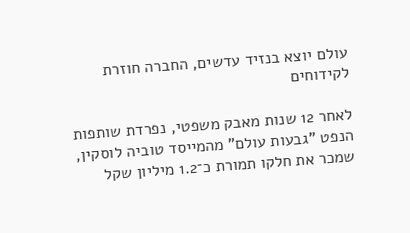עולם יוצא בנזיד עדשים, החברה חוזרת לקידוחים

לאחר 12 שנות מאבק משפטי, נפרדת שותפות הנפט "גבעות עולם" מהמייסד טוביה לוסקין, שמכר את חלקו תמורת כ־1.2 מיליון שקל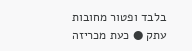בלבד ופטור מחובות עתק ● כעת מכריזה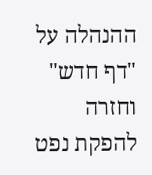ההנהלה על "דף חדש" וחזרה להפקת נפט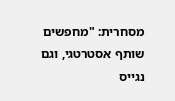מסחרית: "מחפשים שותף אסטרטגי, וגם נגייס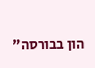הון בבורסה"